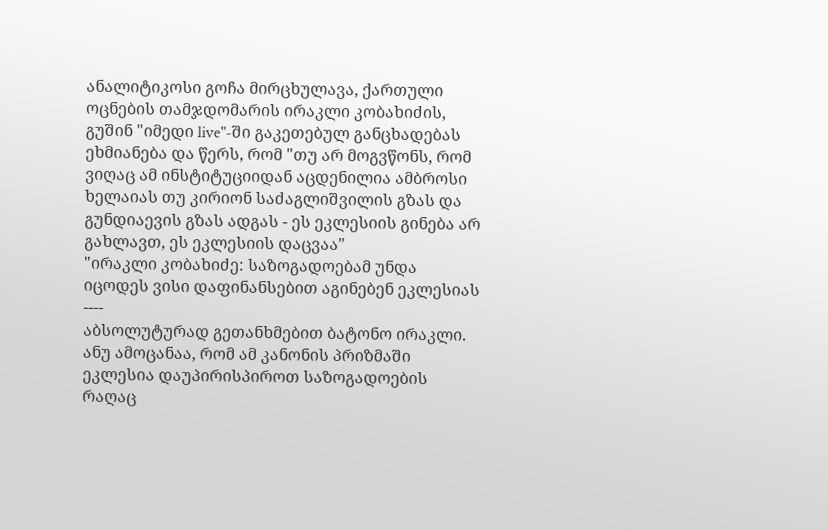ანალიტიკოსი გოჩა მირცხულავა, ქართული ოცნების თამჯდომარის ირაკლი კობახიძის, გუშინ "იმედი live"-ში გაკეთებულ განცხადებას ეხმიანება და წერს, რომ "თუ არ მოგვწონს, რომ ვიღაც ამ ინსტიტუციიდან აცდენილია ამბროსი ხელაიას თუ კირიონ საძაგლიშვილის გზას და გუნდიაევის გზას ადგას - ეს ეკლესიის გინება არ გახლავთ, ეს ეკლესიის დაცვაა"
"ირაკლი კობახიძე: საზოგადოებამ უნდა იცოდეს ვისი დაფინანსებით აგინებენ ეკლესიას
----
აბსოლუტურად გეთანხმებით ბატონო ირაკლი.
ანუ ამოცანაა, რომ ამ კანონის პრიზმაში ეკლესია დაუპირისპიროთ საზოგადოების რაღაც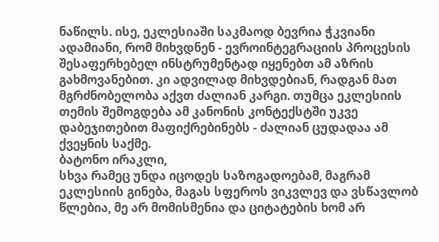ნაწილს. ისე, ეკლესიაში საკმაოდ ბევრია ჭკვიანი ადამიანი, რომ მიხვდნენ - ევროინტეგრაციის პროცესის შესაფერხებელ ინსტრუმენტად იყენებთ ამ აზრის გახმოვანებით. კი ადვილად მიხვდებიან, რადგან მათ მგრძნობელობა აქვთ ძალიან კარგი. თუმცა ეკლესიის თემის შემოგდება ამ კანონის კონტექსტში უკვე დაბეჯითებით მაფიქრებინებს - ძალიან ცუდადაა ამ ქვეყნის საქმე.
ბატონო ირაკლი,
სხვა რამეც უნდა იცოდეს საზოგადოებამ, მაგრამ ეკლესიის გინება, მაგას სფეროს ვიკვლევ და ვსწავლობ წლებია, მე არ მომისმენია და ციტატების ხომ არ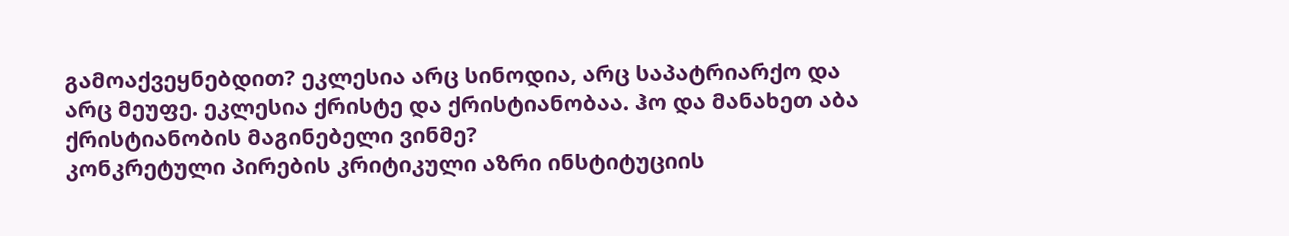გამოაქვეყნებდით? ეკლესია არც სინოდია, არც საპატრიარქო და არც მეუფე. ეკლესია ქრისტე და ქრისტიანობაა. ჰო და მანახეთ აბა ქრისტიანობის მაგინებელი ვინმე?
კონკრეტული პირების კრიტიკული აზრი ინსტიტუციის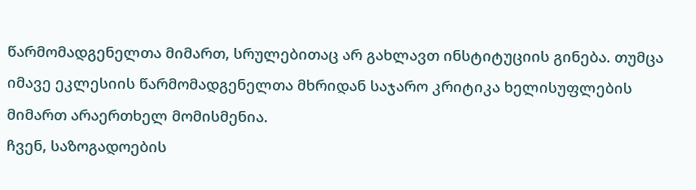წარმომადგენელთა მიმართ, სრულებითაც არ გახლავთ ინსტიტუციის გინება. თუმცა იმავე ეკლესიის წარმომადგენელთა მხრიდან საჯარო კრიტიკა ხელისუფლების მიმართ არაერთხელ მომისმენია.
ჩვენ, საზოგადოების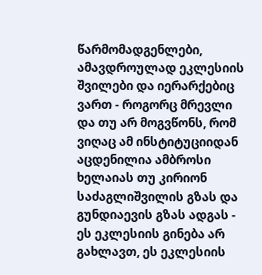წარმომადგენლები, ამავდროულად ეკლესიის შვილები და იერარქებიც ვართ - როგორც მრევლი და თუ არ მოგვწონს, რომ ვიღაც ამ ინსტიტუციიდან აცდენილია ამბროსი ხელაიას თუ კირიონ საძაგლიშვილის გზას და გუნდიაევის გზას ადგას - ეს ეკლესიის გინება არ გახლავთ, ეს ეკლესიის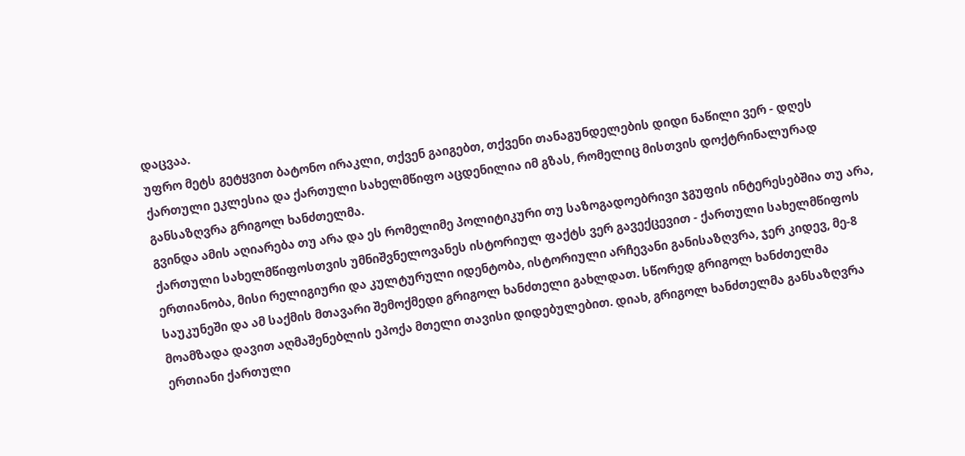დაცვაა.
უფრო მეტს გეტყვით ბატონო ირაკლი, თქვენ გაიგებთ, თქვენი თანაგუნდელების დიდი ნაწილი ვერ - დღეს ქართული ეკლესია და ქართული სახელმწიფო აცდენილია იმ გზას, რომელიც მისთვის დოქტრინალურად განსაზღვრა გრიგოლ ხანძთელმა.
გვინდა ამის აღიარება თუ არა და ეს რომელიმე პოლიტიკური თუ საზოგადოებრივი ჯგუფის ინტერესებშია თუ არა, ქართული სახელმწიფოსთვის უმნიშვნელოვანეს ისტორიულ ფაქტს ვერ გავექცევით - ქართული სახელმწიფოს ერთიანობა, მისი რელიგიური და კულტურული იდენტობა, ისტორიული არჩევანი განისაზღვრა, ჯერ კიდევ, მე-8 საუკუნეში და ამ საქმის მთავარი შემოქმედი გრიგოლ ხანძთელი გახლდათ. სწორედ გრიგოლ ხანძთელმა მოამზადა დავით აღმაშენებლის ეპოქა მთელი თავისი დიდებულებით. დიახ, გრიგოლ ხანძთელმა განსაზღვრა ერთიანი ქართული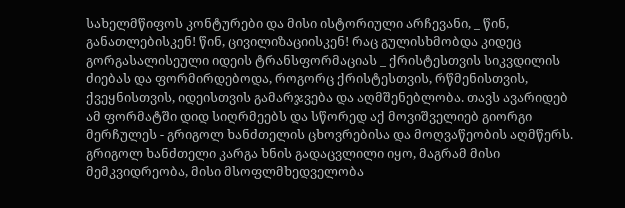სახელმწიფოს კონტურები და მისი ისტორიული არჩევანი, _ წინ, განათლებისკენ! წინ, ცივილიზაციისკენ! რაც გულისხმობდა კიდეც გორგასალისეული იდეის ტრანსფორმაციას _ ქრისტესთვის სიკვდილის ძიებას და ფორმირდებოდა, როგორც ქრისტესთვის, რწმენისთვის, ქვეყნისთვის, იდეისთვის გამარჯვება და აღმშენებლობა. თავს ავარიდებ ამ ფორმატში დიდ სიღრმეებს და სწორედ აქ მოვიშველიებ გიორგი მერჩულეს - გრიგოლ ხანძთელის ცხოვრებისა და მოღვაწეობის აღმწერს. გრიგოლ ხანძთელი კარგა ხნის გადაცვლილი იყო, მაგრამ მისი მემკვიდრეობა, მისი მსოფლმხედველობა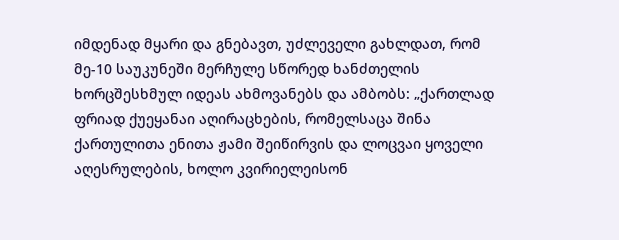იმდენად მყარი და გნებავთ, უძლეველი გახლდათ, რომ მე-10 საუკუნეში მერჩულე სწორედ ხანძთელის ხორცშესხმულ იდეას ახმოვანებს და ამბობს: „ქართლად ფრიად ქუეყანაი აღირაცხების, რომელსაცა შინა ქართულითა ენითა ჟამი შეიწირვის და ლოცვაი ყოველი აღესრულების, ხოლო კვირიელეისონ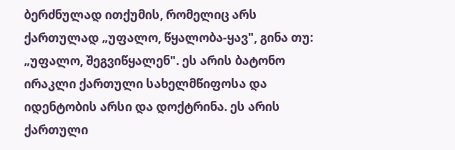ბერძნულად ითქუმის, რომელიც არს ქართულად „უფალო, წყალობა-ყავ", გინა თუ: „უფალო, შეგვიწყალენ". ეს არის ბატონო ირაკლი ქართული სახელმწიფოსა და იდენტობის არსი და დოქტრინა. ეს არის ქართული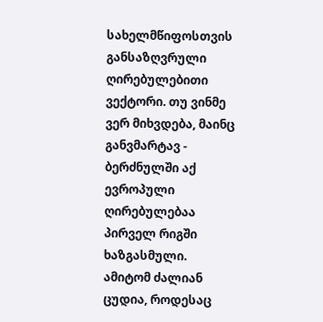სახელმწიფოსთვის განსაზღვრული ღირებულებითი ვექტორი. თუ ვინმე ვერ მიხვდება, მაინც განვმარტავ - ბერძნულში აქ ევროპული ღირებულებაა პირველ რიგში ხაზგასმული.
ამიტომ ძალიან ცუდია, როდესაც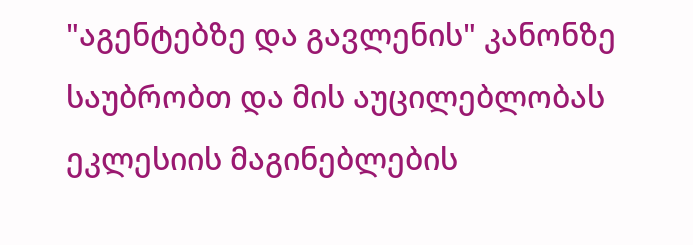"აგენტებზე და გავლენის" კანონზე საუბრობთ და მის აუცილებლობას ეკლესიის მაგინებლების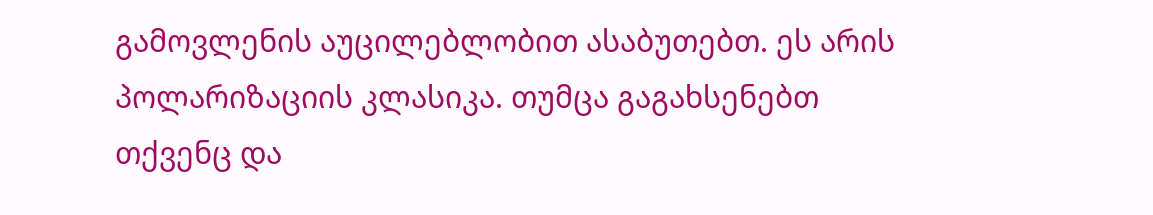გამოვლენის აუცილებლობით ასაბუთებთ. ეს არის პოლარიზაციის კლასიკა. თუმცა გაგახსენებთ თქვენც და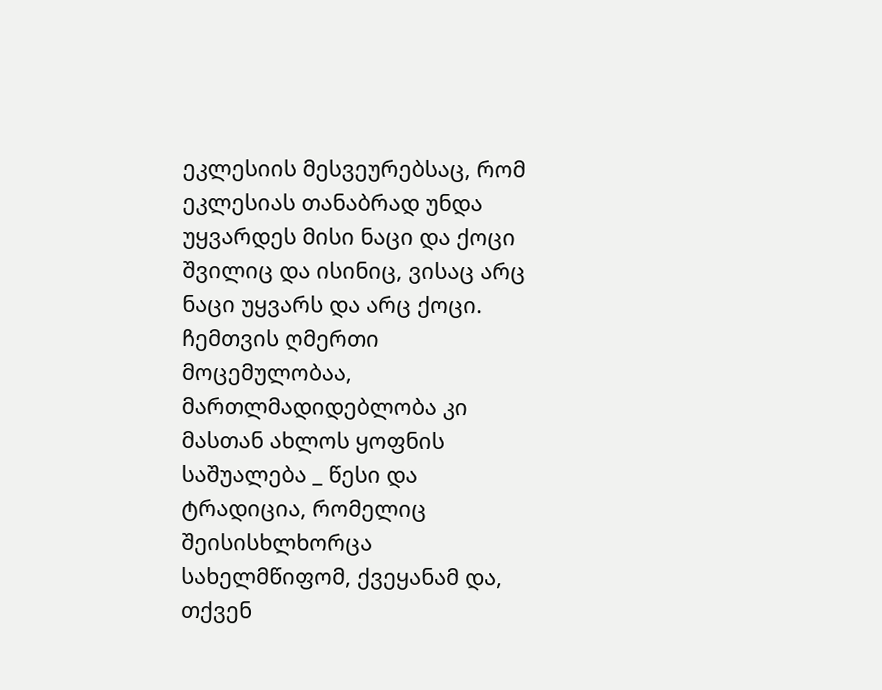ეკლესიის მესვეურებსაც, რომ ეკლესიას თანაბრად უნდა უყვარდეს მისი ნაცი და ქოცი შვილიც და ისინიც, ვისაც არც ნაცი უყვარს და არც ქოცი.
ჩემთვის ღმერთი მოცემულობაა, მართლმადიდებლობა კი მასთან ახლოს ყოფნის საშუალება _ წესი და ტრადიცია, რომელიც შეისისხლხორცა სახელმწიფომ, ქვეყანამ და, თქვენ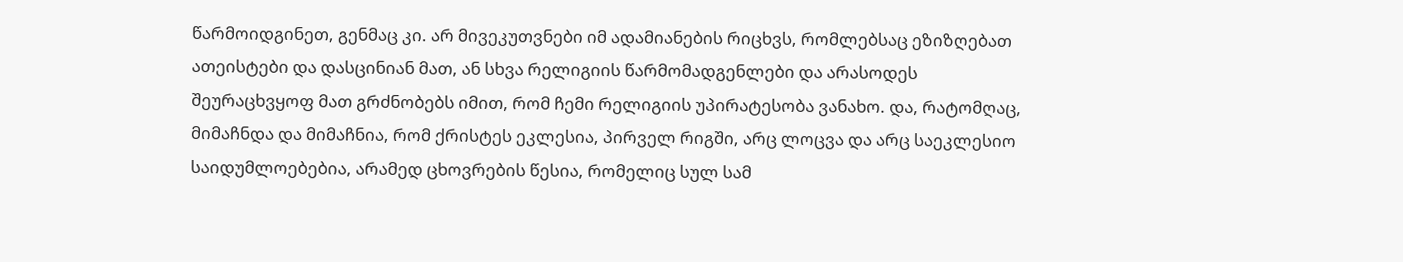წარმოიდგინეთ, გენმაც კი. არ მივეკუთვნები იმ ადამიანების რიცხვს, რომლებსაც ეზიზღებათ ათეისტები და დასცინიან მათ, ან სხვა რელიგიის წარმომადგენლები და არასოდეს შეურაცხვყოფ მათ გრძნობებს იმით, რომ ჩემი რელიგიის უპირატესობა ვანახო. და, რატომღაც, მიმაჩნდა და მიმაჩნია, რომ ქრისტეს ეკლესია, პირველ რიგში, არც ლოცვა და არც საეკლესიო საიდუმლოებებია, არამედ ცხოვრების წესია, რომელიც სულ სამ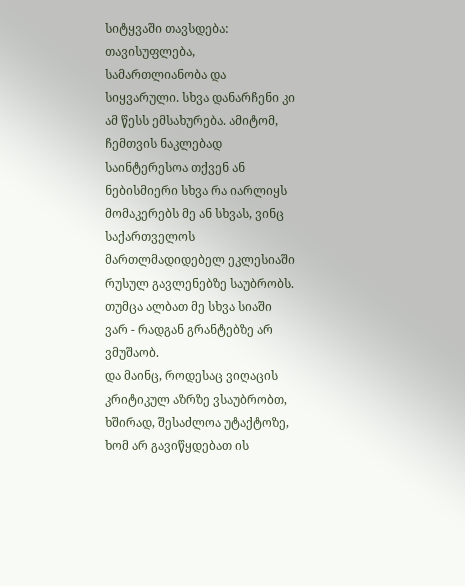სიტყვაში თავსდება: თავისუფლება, სამართლიანობა და სიყვარული. სხვა დანარჩენი კი ამ წესს ემსახურება. ამიტომ, ჩემთვის ნაკლებად საინტერესოა თქვენ ან ნებისმიერი სხვა რა იარლიყს მომაკერებს მე ან სხვას, ვინც საქართველოს მართლმადიდებელ ეკლესიაში რუსულ გავლენებზე საუბრობს. თუმცა ალბათ მე სხვა სიაში ვარ - რადგან გრანტებზე არ ვმუშაობ.
და მაინც, როდესაც ვიღაცის კრიტიკულ აზრზე ვსაუბრობთ, ხშირად, შესაძლოა უტაქტოზე, ხომ არ გავიწყდებათ ის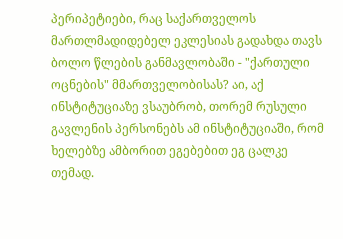პერიპეტიები, რაც საქართველოს მართლმადიდებელ ეკლესიას გადახდა თავს ბოლო წლების განმავლობაში - "ქართული ოცნების" მმართველობისას? აი, აქ ინსტიტუციაზე ვსაუბრობ, თორემ რუსული გავლენის პერსონებს ამ ინსტიტუციაში, რომ ხელებზე ამბორით ეგებებით ეგ ცალკე თემად.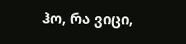ჰო, რა ვიცი,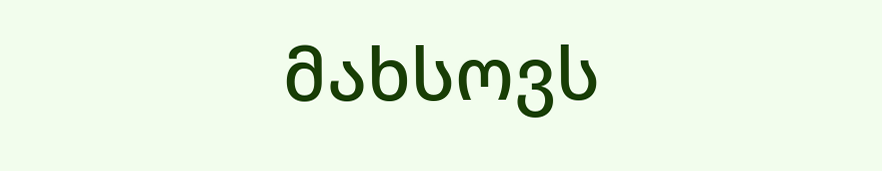მახსოვს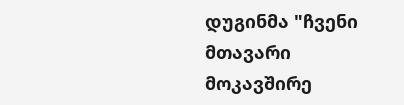დუგინმა "ჩვენი მთავარი მოკავშირე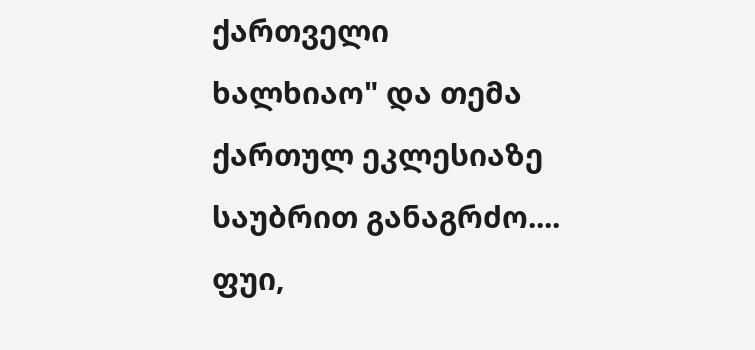ქართველი ხალხიაო" და თემა ქართულ ეკლესიაზე საუბრით განაგრძო.... ფუი,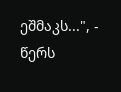ეშმაკს...", - წერს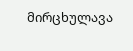მირცხულავა